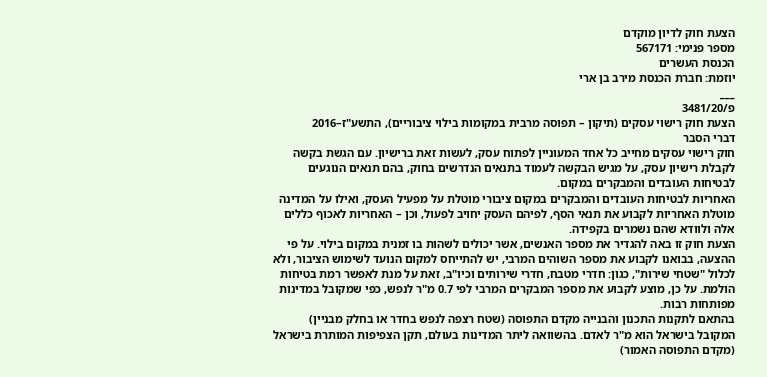הצעת חוק לדיון מוקדם
מספר פנימי: 567171
הכנסת העשרים
יוזמת: חברת הכנסת מירב בן ארי
___
פ/3481/20
הצעת חוק רישוי עסקים (תיקון – תפוסה מרבית במקומות בילוי ציבוריים), התשע"ז–2016
דברי הסבר
חוק רישוי עסקים מחייב כל אחד המעוניין לפתוח עסק, לעשות זאת ברישיון. עם הגשת בקשה לקבלת רישיון עסק, על מגיש הבקשה לעמוד בתנאים הנדרשים בחוק, בהם תנאים הנוגעים לבטיחות העובדים והמבקרים במקום.
האחריות לבטיחות העובדים והמבקרים במקום ציבורי מוטלת על מפעיל העסק, ואילו על המדינה מוטלת האחריות לקבוע את תנאי הסף, לפיהם העסק יחויב לפעול, וכן – האחריות לאכוף כללים אלה ולוודא שהם נשמרים בקפידה.
הצעת חוק זו באה להגדיר את מספר האנשים, אשר יכולים לשהות בו זמנית במקום בילוי. על פי ההצעה, בבואנו לקבוע את מספר השוהים המרבי, יש להתייחס למקום הנועד לשימוש הציבור, ולא לכלול "שטחי שירות", כגון: חדרי מטבח, חדרי שירותים וכיו"ב, זאת על מנת לאפשר רמת בטיחות הולמת. על כן, מוצע לקבוע את מספר המבקרים המרבי לפי 0.7 מ"ר לנפש, כפי שמקובל במדינות מפותחות רבות.
בהתאם לתקנות התכנון והבנייה מקדם התפוסה (שטח רצפה לנפש בחדר או בחלק מבניין) המקובל בישראל הוא מ"ר לאדם. בהשוואה ליתר המדינות בעולם, תקן הצפיפות המותרת בישראל (מקדם התפוסה האמור)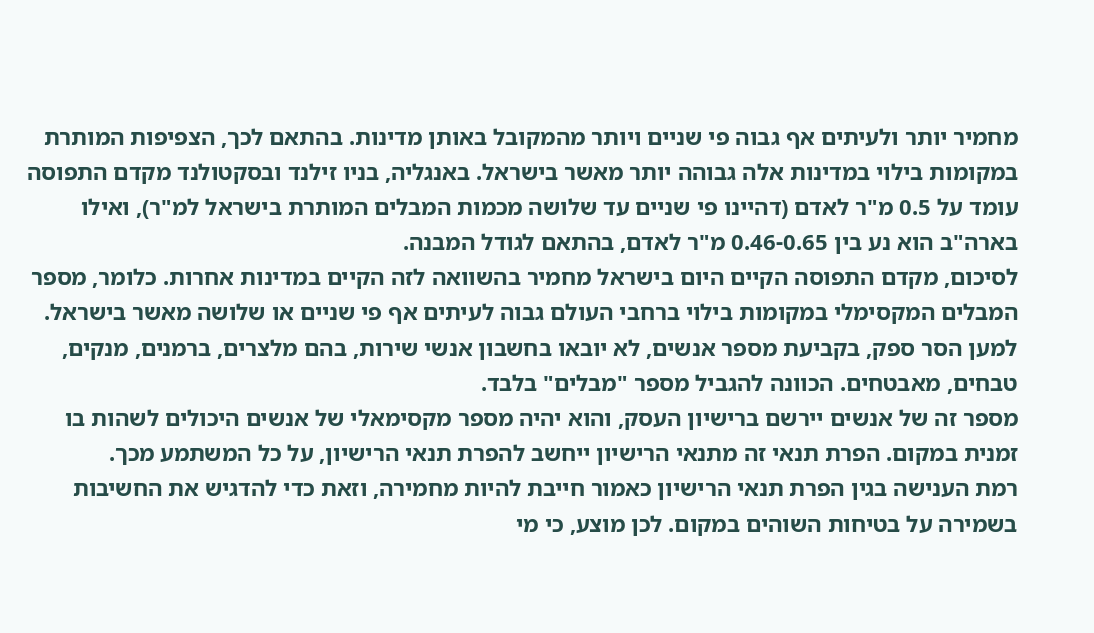מחמיר יותר ולעיתים אף גבוה פי שניים ויותר מהמקובל באותן מדינות. בהתאם לכך, הצפיפות המותרת במקומות בילוי במדינות אלה גבוהה יותר מאשר בישראל. באנגליה, בניו זילנד ובסקטולנד מקדם התפוסה עומד על 0.5 מ"ר לאדם (דהיינו פי שניים עד שלושה מכמות המבלים המותרת בישראל למ"ר), ואילו בארה"ב הוא נע בין 0.46-0.65 מ"ר לאדם, בהתאם לגודל המבנה.
לסיכום, מקדם התפוסה הקיים היום בישראל מחמיר בהשוואה לזה הקיים במדינות אחרות. כלומר, מספר המבלים המקסימלי במקומות בילוי ברחבי העולם גבוה לעיתים אף פי שניים או שלושה מאשר בישראל.
למען הסר ספק, בקביעת מספר אנשים, לא יובאו בחשבון אנשי שירות, בהם מלצרים, ברמנים, מנקים, טבחים, מאבטחים. הכוונה להגביל מספר "מבלים" בלבד.
מספר זה של אנשים יירשם ברישיון העסק, והוא יהיה מספר מקסימאלי של אנשים היכולים לשהות בו זמנית במקום. הפרת תנאי זה מתנאי הרישיון ייחשב להפרת תנאי הרישיון, על כל המשתמע מכך.
רמת הענישה בגין הפרת תנאי הרישיון כאמור חייבת להיות מחמירה, וזאת כדי להדגיש את החשיבות בשמירה על בטיחות השוהים במקום. לכן מוצע, כי מי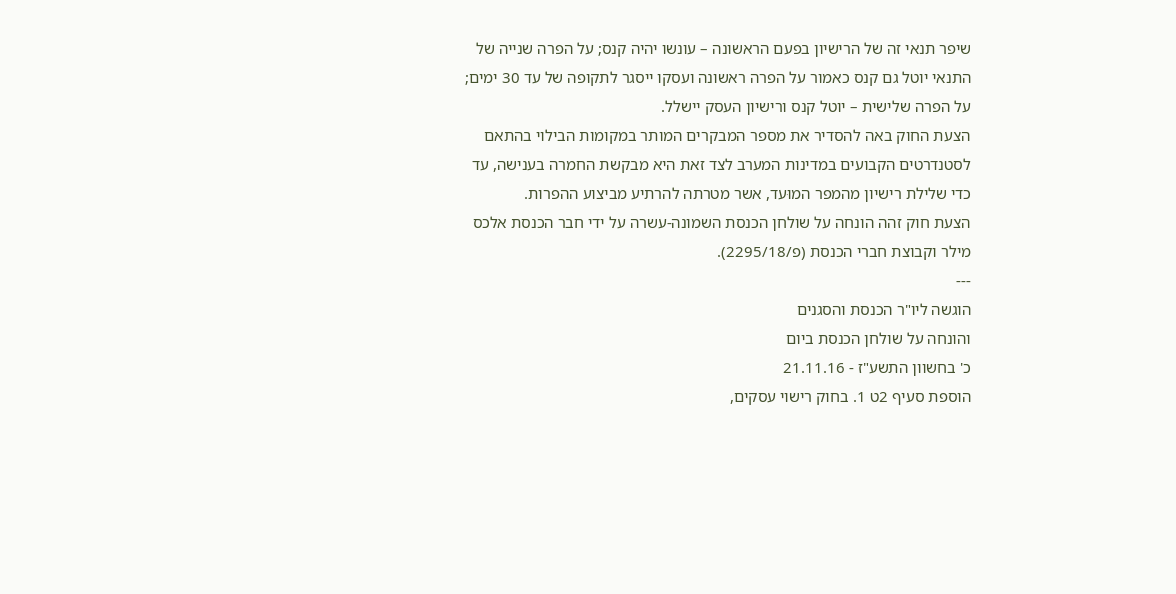שיפר תנאי זה של הרישיון בפעם הראשונה – עונשו יהיה קנס; על הפרה שנייה של התנאי יוטל גם קנס כאמור על הפרה ראשונה ועסקו ייסגר לתקופה של עד 30 ימים; על הפרה שלישית – יוטל קנס ורישיון העסק יישלל.
הצעת החוק באה להסדיר את מספר המבקרים המותר במקומות הבילוי בהתאם לסטנדרטים הקבועים במדינות המערב לצד זאת היא מבקשת החמרה בענישה, עד כדי שלילת רישיון מהמפר המוּעד, אשר מטרתה להרתיע מביצוע ההפרות.
הצעת חוק זהה הונחה על שולחן הכנסת השמונה-עשרה על ידי חבר הכנסת אלכס מילר וקבוצת חברי הכנסת (פ/2295/18).
---
הוגשה ליו"ר הכנסת והסגנים
והונחה על שולחן הכנסת ביום
כ' בחשוון התשע"ז - 21.11.16
הוספת סעיף 2ט 1. בחוק רישוי עסקים,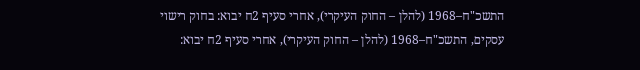התשכ"ח–1968 (להלן – החוק העיקרי), אחרי סעיף 2ח יבוא: בחוק רישוי עסקים, התשכ"ח–1968 (להלן – החוק העיקרי), אחרי סעיף 2ח יבוא: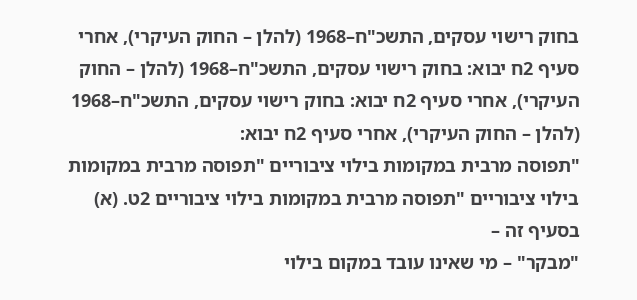בחוק רישוי עסקים, התשכ"ח–1968 (להלן – החוק העיקרי), אחרי סעיף 2ח יבוא: בחוק רישוי עסקים, התשכ"ח–1968 (להלן – החוק העיקרי), אחרי סעיף 2ח יבוא: בחוק רישוי עסקים, התשכ"ח–1968 (להלן – החוק העיקרי), אחרי סעיף 2ח יבוא:
"תפוסה מרבית במקומות בילוי ציבוריים "תפוסה מרבית במקומות בילוי ציבוריים "תפוסה מרבית במקומות בילוי ציבוריים 2ט. (א) בסעיף זה –
"מבקר" – מי שאינו עובד במקום בילוי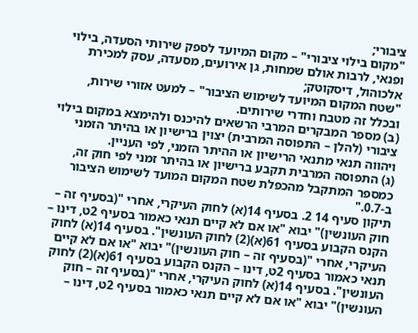ציבורי;
"מקום בילוי ציבורי" – מקום המיועד לספק שירותי הסעדה, בילוי ופנאי, לרבות אולם שמחות, גן אירועים, מסעדה, עסק למכירת אלכוהול, דיסקוטק;
"שטח המקום המיועד לשימוש הציבור" – למעט אזורי שירות, ובכלל זה מטבח וחדרי שירותים.
(ב) מספר המבקרים המרבי הרשאים להיכנס ולהימצא במקום בילוי ציבורי (להלן – התפוסה המרבית) יצוין ברישיון או בהיתר הזמני ויהווה תנאי מתנאי הרישיון או ההיתר הזמני, לפי העניין.
(ג) התפוסה המרבית תקבע ברישיון או בהיתר זמני לפי חוק זה, כמספר המתקבל מהכפלת שטח המקום המועד לשימוש הציבור ב-0.7."
תיקון סעיף 14 2. בסעיף 14(א) לחוק העיקרי, אחרי "(בסעיף זה – חוק העונשין)" יבוא "או אם לא קיים תנאי כאמור בסעיף 2ט, דינו – הקנס הקבוע בסעיף 61(א)(2) לחוק העונשין". בסעיף 14(א) לחוק העיקרי, אחרי "(בסעיף זה – חוק העונשין)" יבוא "או אם לא קיים תנאי כאמור בסעיף 2ט, דינו – הקנס הקבוע בסעיף 61(א)(2) לחוק העונשין". בסעיף 14(א) לחוק העיקרי, אחרי "(בסעיף זה – חוק העונשין)" יבוא "או אם לא קיים תנאי כאמור בסעיף 2ט, דינו –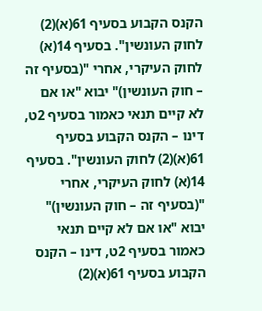הקנס הקבוע בסעיף 61(א)(2) לחוק העונשין". בסעיף 14(א) לחוק העיקרי, אחרי "(בסעיף זה – חוק העונשין)" יבוא "או אם לא קיים תנאי כאמור בסעיף 2ט, דינו – הקנס הקבוע בסעיף 61(א)(2) לחוק העונשין". בסעיף 14(א) לחוק העיקרי, אחרי "(בסעיף זה – חוק העונשין)" יבוא "או אם לא קיים תנאי כאמור בסעיף 2ט, דינו – הקנס הקבוע בסעיף 61(א)(2)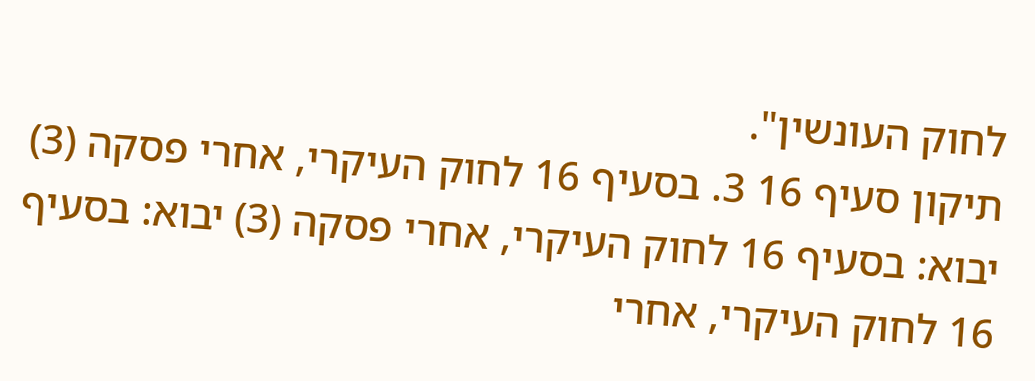לחוק העונשין".
תיקון סעיף 16 3. בסעיף 16 לחוק העיקרי, אחרי פסקה (3) יבוא: בסעיף 16 לחוק העיקרי, אחרי פסקה (3) יבוא: בסעיף 16 לחוק העיקרי, אחרי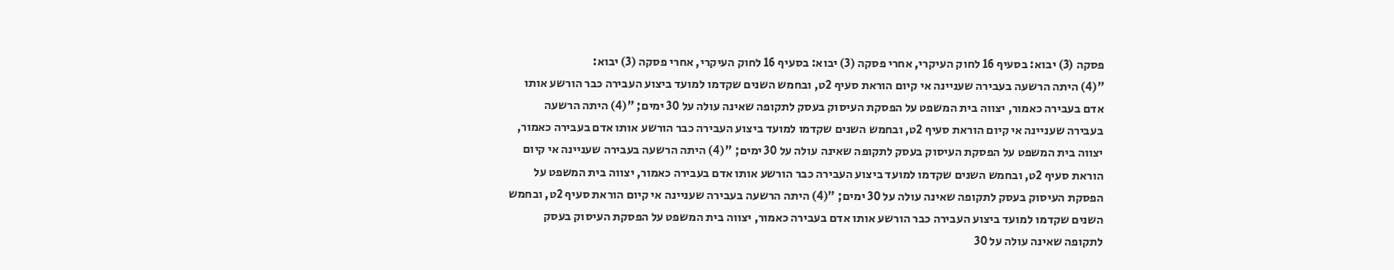פסקה (3) יבוא: בסעיף 16 לחוק העיקרי, אחרי פסקה (3) יבוא: בסעיף 16 לחוק העיקרי, אחרי פסקה (3) יבוא:
"(4) היתה הרשעה בעבירה שעניינה אי קיום הוראת סעיף 2ט, ובחמש השנים שקדמו למועד ביצוע העבירה כבר הורשע אותו אדם בעבירה כאמור, יצווה בית המשפט על הפסקת העיסוק בעסק לתקופה שאינה עולה על 30 ימים; "(4) היתה הרשעה בעבירה שעניינה אי קיום הוראת סעיף 2ט, ובחמש השנים שקדמו למועד ביצוע העבירה כבר הורשע אותו אדם בעבירה כאמור, יצווה בית המשפט על הפסקת העיסוק בעסק לתקופה שאינה עולה על 30 ימים; "(4) היתה הרשעה בעבירה שעניינה אי קיום הוראת סעיף 2ט, ובחמש השנים שקדמו למועד ביצוע העבירה כבר הורשע אותו אדם בעבירה כאמור, יצווה בית המשפט על הפסקת העיסוק בעסק לתקופה שאינה עולה על 30 ימים; "(4) היתה הרשעה בעבירה שעניינה אי קיום הוראת סעיף 2ט, ובחמש השנים שקדמו למועד ביצוע העבירה כבר הורשע אותו אדם בעבירה כאמור, יצווה בית המשפט על הפסקת העיסוק בעסק לתקופה שאינה עולה על 30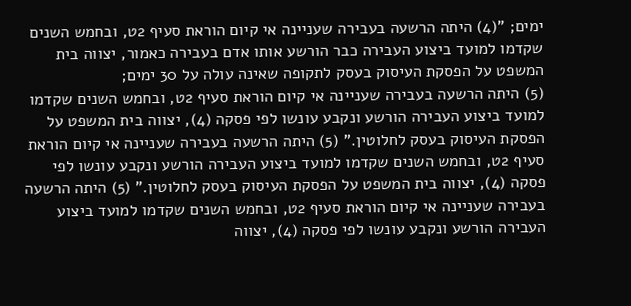ימים; "(4) היתה הרשעה בעבירה שעניינה אי קיום הוראת סעיף 2ט, ובחמש השנים שקדמו למועד ביצוע העבירה כבר הורשע אותו אדם בעבירה כאמור, יצווה בית המשפט על הפסקת העיסוק בעסק לתקופה שאינה עולה על 30 ימים;
(5) היתה הרשעה בעבירה שעניינה אי קיום הוראת סעיף 2ט, ובחמש השנים שקדמו למועד ביצוע העבירה הורשע ונקבע עונשו לפי פסקה (4), יצווה בית המשפט על הפסקת העיסוק בעסק לחלוטין." (5) היתה הרשעה בעבירה שעניינה אי קיום הוראת סעיף 2ט, ובחמש השנים שקדמו למועד ביצוע העבירה הורשע ונקבע עונשו לפי פסקה (4), יצווה בית המשפט על הפסקת העיסוק בעסק לחלוטין." (5) היתה הרשעה בעבירה שעניינה אי קיום הוראת סעיף 2ט, ובחמש השנים שקדמו למועד ביצוע העבירה הורשע ונקבע עונשו לפי פסקה (4), יצווה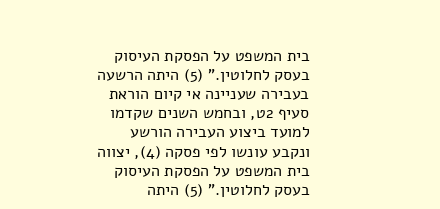בית המשפט על הפסקת העיסוק בעסק לחלוטין." (5) היתה הרשעה בעבירה שעניינה אי קיום הוראת סעיף 2ט, ובחמש השנים שקדמו למועד ביצוע העבירה הורשע ונקבע עונשו לפי פסקה (4), יצווה בית המשפט על הפסקת העיסוק בעסק לחלוטין." (5) היתה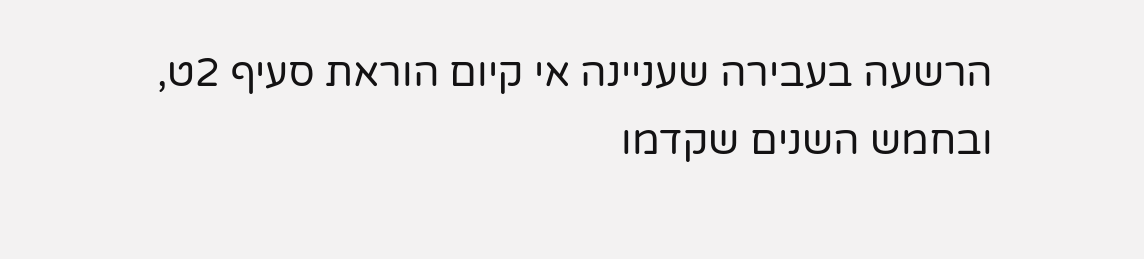הרשעה בעבירה שעניינה אי קיום הוראת סעיף 2ט, ובחמש השנים שקדמו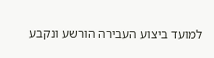למועד ביצוע העבירה הורשע ונקבע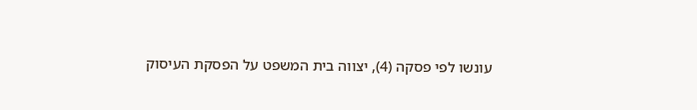עונשו לפי פסקה (4), יצווה בית המשפט על הפסקת העיסוק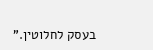בעסק לחלוטין."